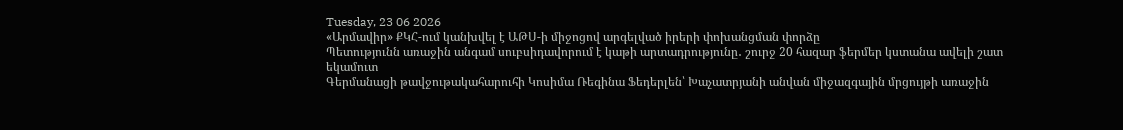Tuesday, 23 06 2026
«Արմավիր» ՔԿՀ-ում կանխվել է ԱԹՍ-ի միջոցով արգելված իրերի փոխանցման փորձը
Պետությունն առաջին անգամ սուբսիդավորում է կաթի արտադրությունը․ շուրջ 20 հազար ֆերմեր կստանա ավելի շատ եկամուտ
Գերմանացի թավջութակահարուհի Կոսիմա Ռեգինա Ֆեդերլեն՝ Խաչատրյանի անվան միջազգային մրցույթի առաջին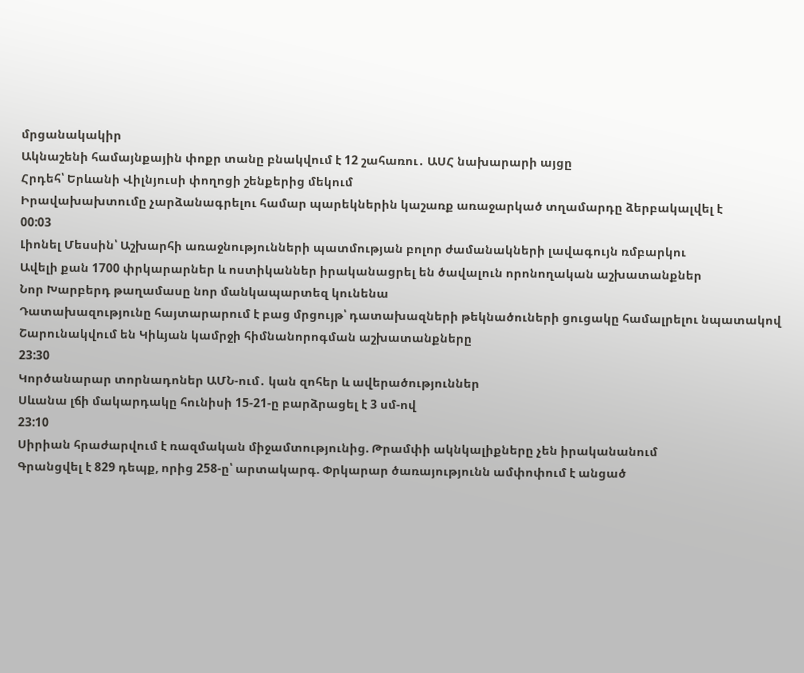մրցանակակիր
Ակնաշենի համայնքային փոքր տանը բնակվում է 12 շահառու․ ԱՍՀ նախարարի այցը
Հրդեհ՝ Երևանի Վիլնյուսի փողոցի շենքերից մեկում
Իրավախախտումը չարձանագրելու համար պարեկներին կաշառք առաջարկած տղամարդը ձերբակալվել է
00:03
Լիոնել Մեսսին՝ Աշխարհի առաջնությունների պատմության բոլոր ժամանակների լավագույն ռմբարկու
Ավելի քան 1700 փրկարարներ և ոստիկաններ իրականացրել են ծավալուն որոնողական աշխատանքներ
Նոր Խարբերդ թաղամասը նոր մանկապարտեզ կունենա
Դատախազությունը հայտարարում է բաց մրցույթ՝ դատախազների թեկնածուների ցուցակը համալրելու նպատակով
Շարունակվում են Կիևյան կամրջի հիմնանորոգման աշխատանքները
23:30
Կործանարար տորնադոներ ԱՄՆ-ում․ կան զոհեր և ավերածություններ
Սևանա լճի մակարդակը հունիսի 15-21-ը բարձրացել է 3 սմ-ով
23:10
Սիրիան հրաժարվում է ռազմական միջամտությունից. Թրամփի ակնկալիքները չեն իրականանում
Գրանցվել է 829 դեպք, որից 258-ը՝ արտակարգ. Փրկարար ծառայությունն ամփոփում է անցած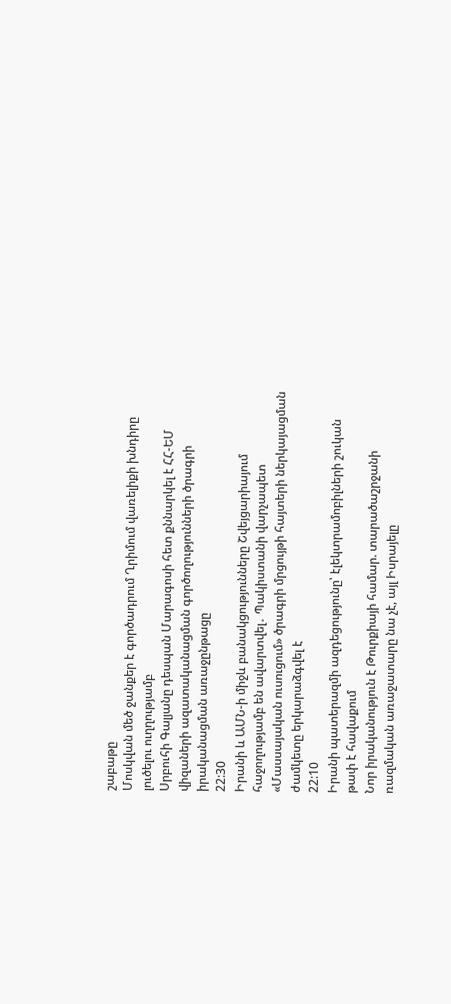շաբաթը
Մոսկվան մեծ ջանքեր է գործադրում Ղրիմում վառելիքի խնդիրը լուծելու ուղղությամբ
Սրբուհի Գալյանը դեսպան Մարագոսի հետ քննարկել է ՀՀ-ԵՄ վիզաների ազատականացման գործողությունների ծրագրի իրականացման առաջընթացը
22:30
Իրանի և ԱՄՆ-ի միջև բանակցությունները Շվեյցարիայում հաջողությամբ են ավարտվել․ Պակիստանի վարչապետ
«Մասսայական ուսուցում» ծրագրի մրցույթի հայտերի ներկայացման ժամկետը երկարաձգվել է
22:10
Իրանի պատերազմի ազդեցությունը՝ էլեկտրամոբիլների շուկան թափ է հավաքում
Նոր իրականություն է Թուրքիայի համար. տարածաշրջանի ռազմական առաջատարը նա չէ, այլ Իսրայելը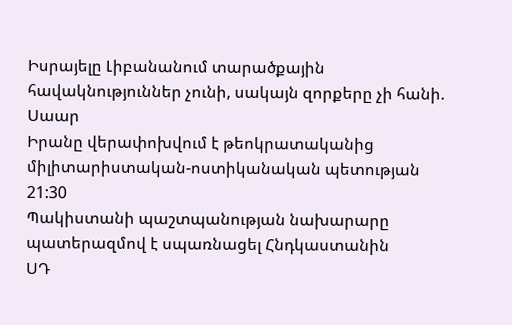Իսրայելը Լիբանանում տարածքային հավակնություններ չունի, սակայն զորքերը չի հանի. Սաար
Իրանը վերափոխվում է թեոկրատականից միլիտարիստական-ոստիկանական պետության
21:30
Պակիստանի պաշտպանության նախարարը պատերազմով է սպառնացել Հնդկաստանին
ՍԴ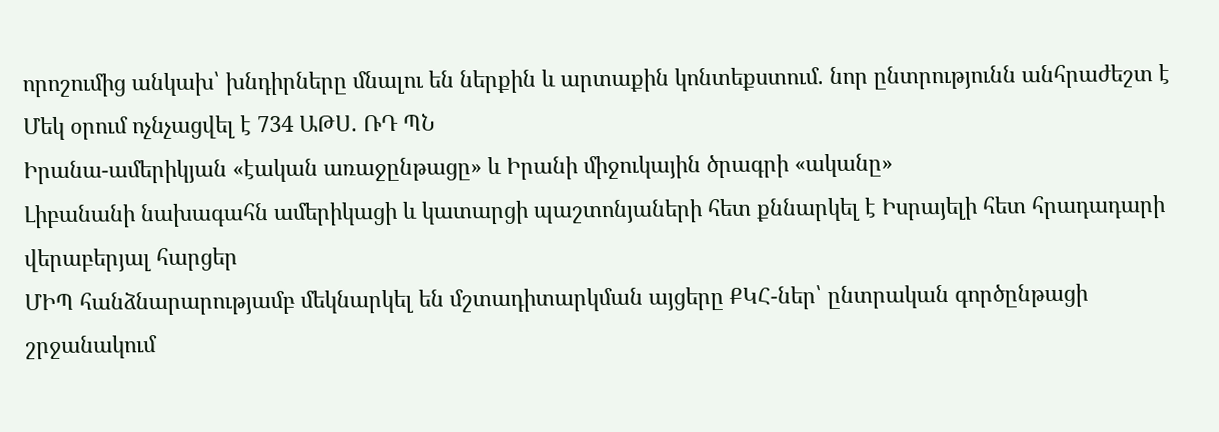որոշումից անկախ՝ խնդիրները մնալու են ներքին և արտաքին կոնտեքստում. նոր ընտրությունն անհրաժեշտ է
Մեկ օրում ոչնչացվել է 734 ԱԹՍ. ՌԴ ՊՆ
Իրանա-ամերիկյան «էական առաջընթացը» և Իրանի միջուկային ծրագրի «ականը»
Լիբանանի նախագահն ամերիկացի և կատարցի պաշտոնյաների հետ քննարկել է Իսրայելի հետ հրադադարի վերաբերյալ հարցեր
ՄԻՊ հանձնարարությամբ մեկնարկել են մշտադիտարկման այցերը ՔԿՀ-ներ՝ ընտրական գործընթացի շրջանակում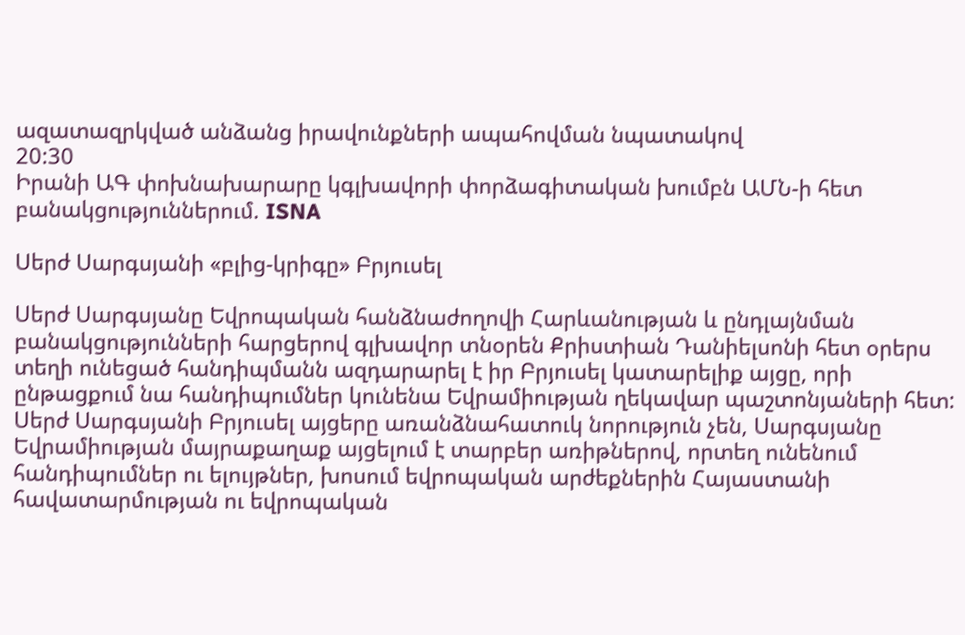ազատազրկված անձանց իրավունքների ապահովման նպատակով
20:30
Իրանի ԱԳ փոխնախարարը կգլխավորի փորձագիտական խումբն ԱՄՆ-ի հետ բանակցություններում. ISNA

Սերժ Սարգսյանի «բլից-կրիգը» Բրյուսել

Սերժ Սարգսյանը Եվրոպական հանձնաժողովի Հարևանության և ընդլայնման բանակցությունների հարցերով գլխավոր տնօրեն Քրիստիան Դանիելսոնի հետ օրերս տեղի ունեցած հանդիպմանն ազդարարել է իր Բրյուսել կատարելիք այցը, որի ընթացքում նա հանդիպումներ կունենա Եվրամիության ղեկավար պաշտոնյաների հետ: Սերժ Սարգսյանի Բրյուսել այցերը առանձնահատուկ նորություն չեն, Սարգսյանը Եվրամիության մայրաքաղաք այցելում է տարբեր առիթներով, որտեղ ունենում հանդիպումներ ու ելույթներ, խոսում եվրոպական արժեքներին Հայաստանի հավատարմության ու եվրոպական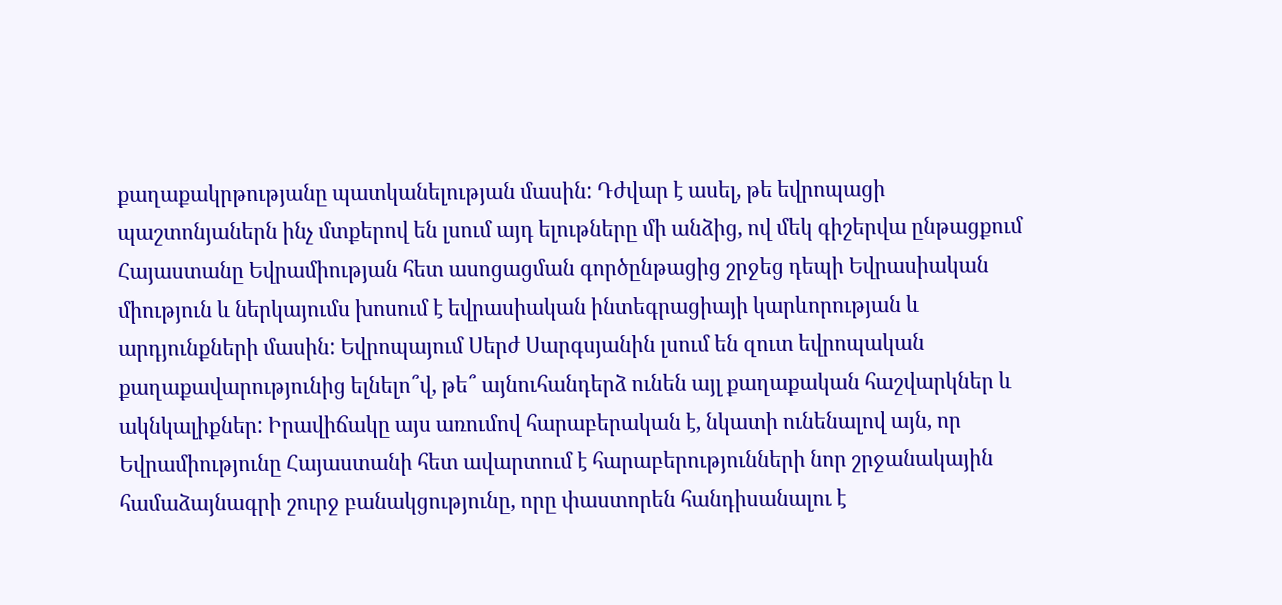քաղաքակրթությանը պատկանելության մասին: Դժվար է ասել, թե եվրոպացի պաշտոնյաներն ինչ մտքերով են լսում այդ ելութները մի անձից, ով մեկ գիշերվա ընթացքում Հայաստանը Եվրամիության հետ ասոցացման գործընթացից շրջեց դեպի Եվրասիական միություն և ներկայումս խոսում է եվրասիական ինտեգրացիայի կարևորության և արդյունքների մասին: Եվրոպայում Սերժ Սարգսյանին լսում են զուտ եվրոպական քաղաքավարությունից ելնելո՞վ, թե՞ այնուհանդերձ ունեն այլ քաղաքական հաշվարկներ և ակնկալիքներ: Իրավիճակը այս առումով հարաբերական է, նկատի ունենալով այն, որ Եվրամիությունը Հայաստանի հետ ավարտում է հարաբերությունների նոր շրջանակային համաձայնագրի շուրջ բանակցությունը, որը փաստորեն հանդիսանալու է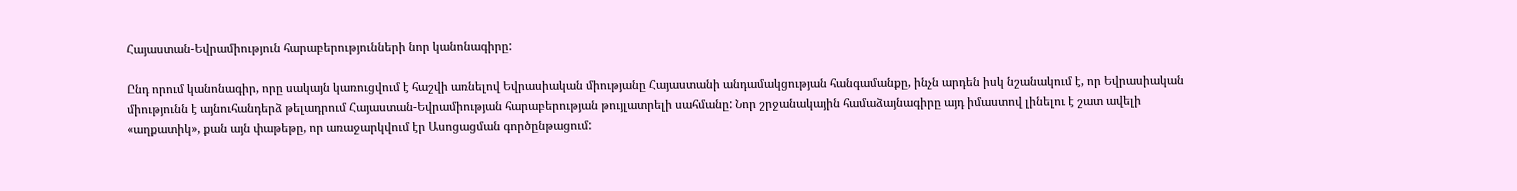Հայաստան-Եվրամիություն հարաբերությունների նոր կանոնագիրը:

Ընդ որում կանոնագիր, որը սակայն կառուցվում է հաշվի առնելով Եվրասիական միությանը Հայաստանի անդամակցության հանգամանքը, ինչն արդեն իսկ նշանակում է, որ Եվրասիական միությունն է այնուհանդերձ թելադրում Հայաստան-Եվրամիության հարաբերության թույլատրելի սահմանը: Նոր շրջանակային համաձայնագիրը այդ իմաստով լինելու է շատ ավելի «աղքատիկ», քան այն փաթեթը, որ առաջարկվում էր Ասոցացման գործընթացում: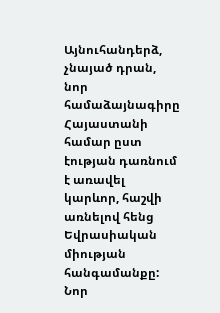Այնուհանդերձ, չնայած դրան, նոր համաձայնագիրը Հայաստանի համար ըստ էության դառնում է առավել կարևոր, հաշվի առնելով հենց Եվրասիական միության հանգամանքը: Նոր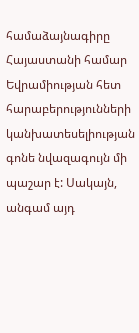համաձայնագիրը Հայաստանի համար Եվրամիության հետ հարաբերությունների կանխատեսելիության գոնե նվազագույն մի պաշար է: Սակայն, անգամ այդ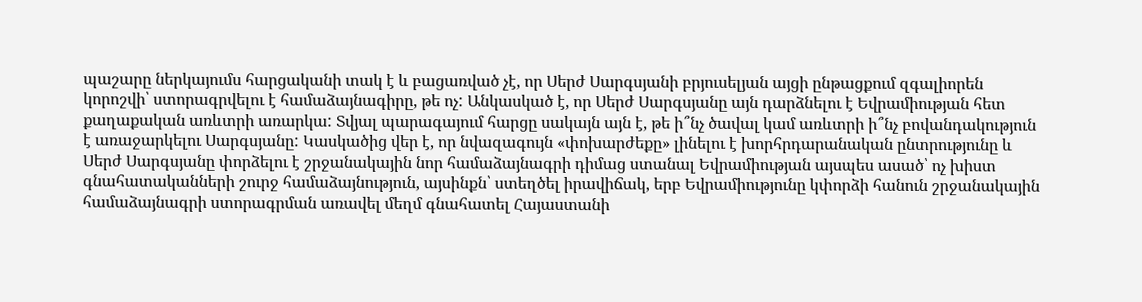պաշարը ներկայումս հարցականի տակ է և բացառված չէ, որ Սերժ Սարգսյանի բրյուսելյան այցի ընթացքում զգալիորեն կորոշվի՝ ստորագրվելու է համաձայնագիրը, թե ոչ: Անկասկած է, որ Սերժ Սարգսյանը այն դարձնելու է Եվրամիության հետ քաղաքական առևտրի առարկա: Տվյալ պարագայում հարցը սակայն այն է, թե ի՞նչ ծավալ կամ առևտրի ի՞նչ բովանդակություն է առաջարկելու Սարգսյանը: Կասկածից վեր է, որ նվազագույն «փոխարժեքը» լինելու է խորհրդարանական ընտրությունը և Սերժ Սարգսյանը փորձելու է շրջանակային նոր համաձայնագրի դիմաց ստանալ Եվրամիության այսպես ասած՝ ոչ խիստ գնահատականների շուրջ համաձայնություն, այսինքն՝ ստեղծել իրավիճակ, երբ Եվրամիությունը կփորձի հանուն շրջանակային համաձայնագրի ստորագրման առավել մեղմ գնահատել Հայաստանի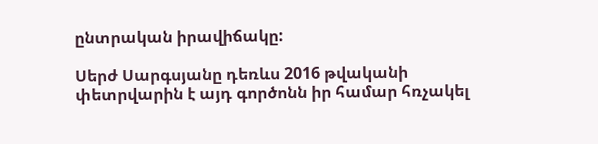ընտրական իրավիճակը:

Սերժ Սարգսյանը դեռևս 2016 թվականի փետրվարին է այդ գործոնն իր համար հռչակել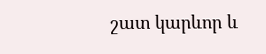շատ կարևոր և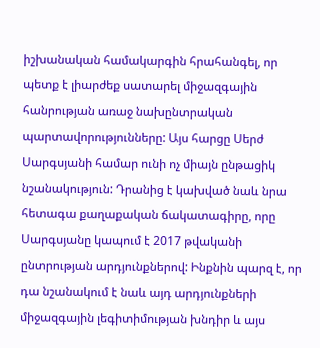իշխանական համակարգին հրահանգել, որ պետք է լիարժեք սատարել միջազգային հանրության առաջ նախընտրական պարտավորությունները: Այս հարցը Սերժ Սարգսյանի համար ունի ոչ միայն ընթացիկ նշանակություն: Դրանից է կախված նաև նրա հետագա քաղաքական ճակատագիրը, որը Սարգսյանը կապում է 2017 թվականի ընտրության արդյունքներով: Ինքնին պարզ է, որ դա նշանակում է նաև այդ արդյունքների միջազգային լեգիտիմության խնդիր և այս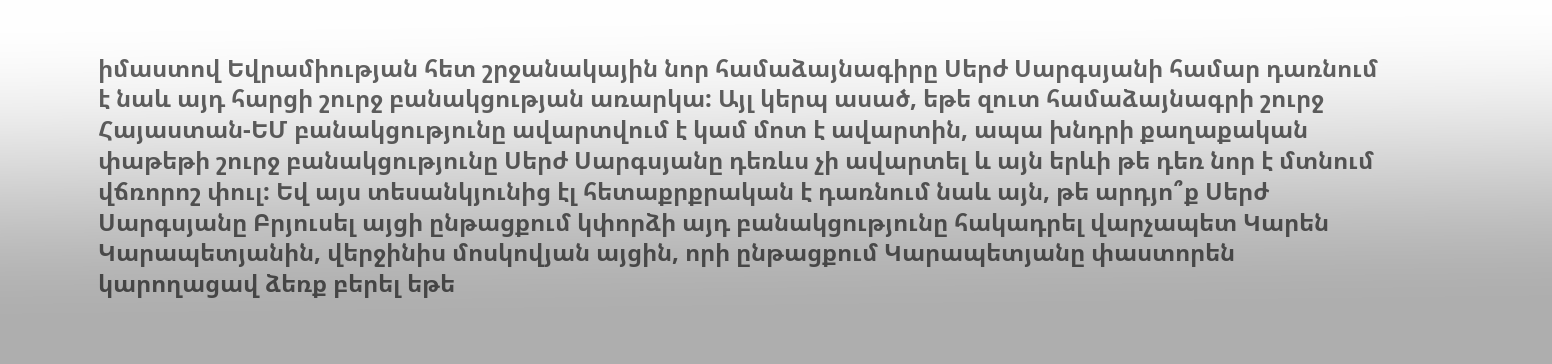իմաստով Եվրամիության հետ շրջանակային նոր համաձայնագիրը Սերժ Սարգսյանի համար դառնում է նաև այդ հարցի շուրջ բանակցության առարկա: Այլ կերպ ասած, եթե զուտ համաձայնագրի շուրջ Հայաստան-ԵՄ բանակցությունը ավարտվում է կամ մոտ է ավարտին, ապա խնդրի քաղաքական փաթեթի շուրջ բանակցությունը Սերժ Սարգսյանը դեռևս չի ավարտել և այն երևի թե դեռ նոր է մտնում վճռորոշ փուլ: Եվ այս տեսանկյունից էլ հետաքրքրական է դառնում նաև այն, թե արդյո՞ք Սերժ Սարգսյանը Բրյուսել այցի ընթացքում կփորձի այդ բանակցությունը հակադրել վարչապետ Կարեն Կարապետյանին, վերջինիս մոսկովյան այցին, որի ընթացքում Կարապետյանը փաստորեն կարողացավ ձեռք բերել եթե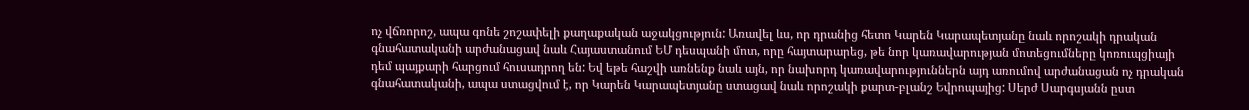ոչ վճռորոշ, ապա գոնե շոշափելի քաղաքական աջակցություն: Առավել ևս, որ դրանից հետո Կարեն Կարապետյանը նաև որոշակի դրական գնահատականի արժանացավ նաև Հայաստանում ԵՄ դեսպանի մոտ, որը հայտարարեց, թե նոր կառավարության մոտեցումները կոռուպցիայի դեմ պայքարի հարցում հուսադրող են: Եվ եթե հաշվի առնենք նաև այն, որ նախորդ կառավարություններն այդ առումով արժանացան ոչ դրական գնահատականի, ապա ստացվում է, որ Կարեն Կարապետյանը ստացավ նաև որոշակի քարտ-բլանշ Եվրոպայից: Սերժ Սարգսյանն ըստ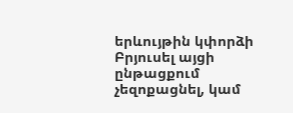երևույթին կփորձի Բրյուսել այցի ընթացքում չեզոքացնել, կամ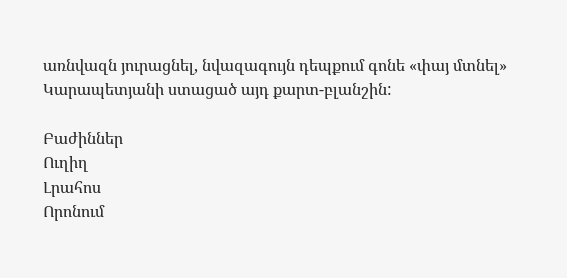առնվազն յուրացնել, նվազագույն դեպքում գոնե «փայ մտնել» Կարապետյանի ստացած այդ քարտ-բլանշին:

Բաժիններ
Ուղիղ
Լրահոս
Որոնում